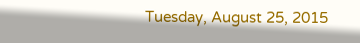Tuesday, August 25, 2015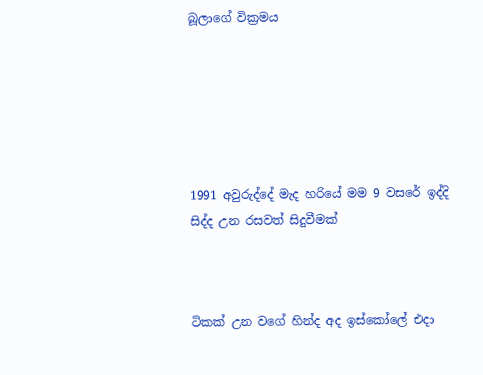බූලාගේ වික්‍රමය






1991 අවුරුද්දේ මැද හරියේ මම 9 වසරේ ඉද්දි සිද්ද උන රසවත් සිදුවීමක්



ටිකක් උන වගේ හින්ද අද ඉස්කෝලේ එදා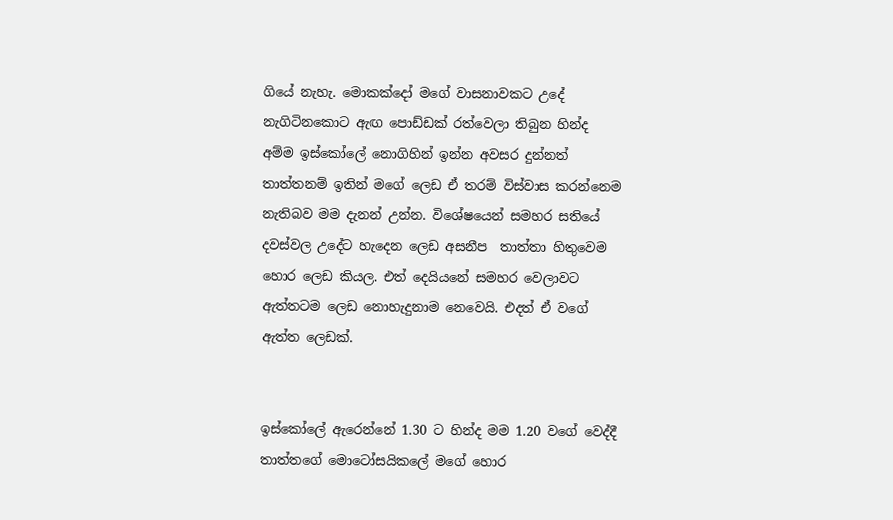ගියේ නැහැ. මොකක්දෝ මගේ වාසනාවකට උදේ නැගිටිනකොට ඇඟ පොඩ්ඩක් රත්වෙලා තිබුන හින්ද අම්ම ඉස්කෝලේ නොගිහින් ඉන්න අවසර දුන්නත් තාත්තනම් ඉතින් මගේ ලෙඩ ඒ තරම් විස්වාස කරන්නෙම නැතිබව මම දැනන් උන්න. විශේෂයෙන් සමහර සතියේ දවස්වල උදේට හැදෙන ලෙඩ අසනීප  තාත්තා හිතුවෙම හොර ලෙඩ කියල. එත් දෙයියනේ සමහර වෙලාවට ඇත්තටම ලෙඩ නොහැදුනාම නෙවෙයි. එදත් ඒ වගේ ඇත්ත ලෙඩක්.


ඉස්කෝලේ ඇරෙන්නේ 1.30 ට හින්ද මම 1.20 වගේ වෙද්දී තාත්තගේ මොටෝසයිකලේ මගේ හොර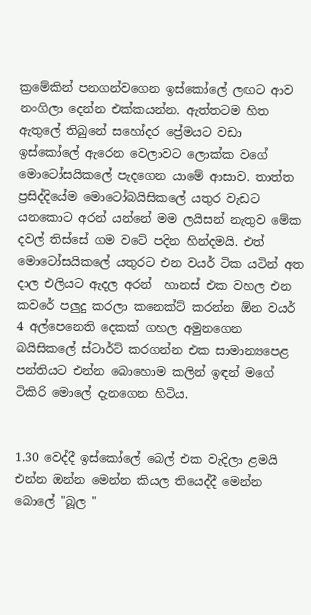ක්‍රමේකින් පනගන්වගෙන ඉස්කෝලේ ලඟට ආව නංගිලා දෙන්න එක්කයන්න. ඇත්තටම හිත ඇතුලේ තිබුනේ සහෝදර ප්‍රේමයට වඩා ඉස්කෝලේ ඇරෙන වෙලාවට ලොක්ක වගේ මොටෝසයිකලේ පැදගෙන යාමේ ආසාව. තාත්ත ප්‍රසිද්දියේම මොටෝබයිසිකලේ යතුර වැඩට යනකොට අරන් යන්නේ මම ලයිසන් නැතුව මේක දවල් තිස්සේ ගම වටේ පදින හින්දමයි. එත් මොටෝසයිකලේ යතුරට එන වයර් ටික යටින් අත දාල එලියට ඇදල අරන්  හානස් එක වහල එන කවරේ පලුදු කරලා කනෙක්ට් කරන්න ඕන වයර් 4 අල්පෙනෙති දෙකක් ගහල අමුනගෙන බයිසිකලේ ස්ටාර්ට් කරගන්න එක සාමාන්‍යපෙළ පන්තියට එන්න බොහොම කලින් ඉඳන් මගේ ටිකිරි මොලේ දැනගෙන හිටිය.


1.30 වෙද්දී ඉස්කෝලේ බෙල් එක වැදිලා ළමයි එන්න ඔන්න මෙන්න කියල තියෙද්දී මෙන්න බොලේ "බූල "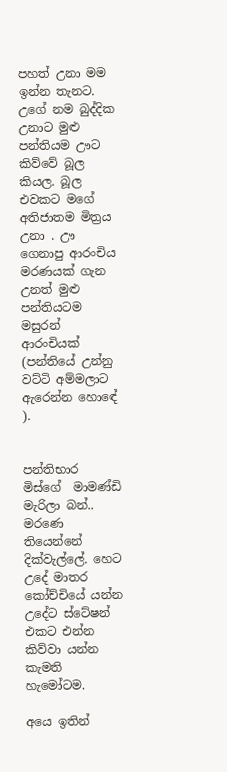පහත් උනා මම ඉන්න තැනට. උගේ නම බුද්දික උනාට මුළු පන්තියම ඌට කිව්වේ බූල කියල. බූල එවකට මගේ අතිජාතම මිත්‍රය උනා . ඌ ගෙනාපු ආරංචිය මරණයක් ගැන උනත් මුළු පන්තියටම මසුරන් ආරංචියක් (පන්තියේ උන්නු වට්ටි අම්මලාට ඇරෙන්න හොඳේ ).


පන්තිභාර මිස්ගේ  මාමණ්ඩි මැරිලා බන්.. මරණෙ තියෙන්නේ දික්වැල්ලේ. හෙට උදේ මාතර කෝච්චියේ යන්න උදේට ස්ටේෂන් එකට එන්න කිව්වා යන්න කැමති හැමෝටම.

අයෙ ඉතින්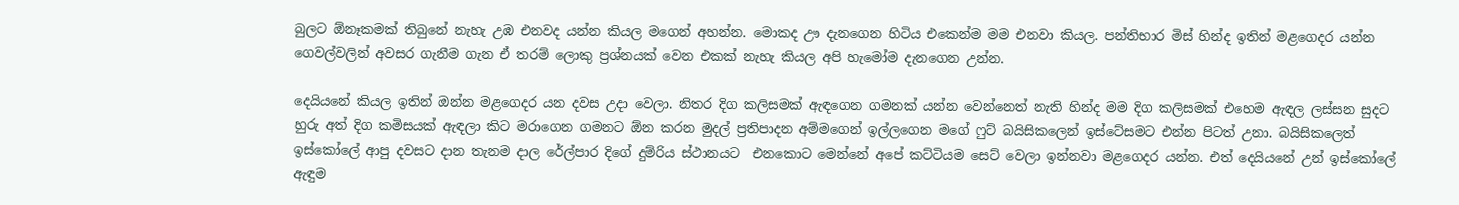බුලට ඕනෑකමක් තිබුනේ නැහැ උඹ එනවද යන්න කියල මගෙන් අහන්න. මොකද ඌ දැනගෙන හිටිය එකෙන්ම මම එනවා කියල. පන්තිභාර මිස් හින්ද ඉතින් මළගෙදර යන්න ගෙවල්වලින් අවසර ගැනීම ගැන ඒ තරම් ලොකු ප්‍රශ්නයක් වෙන එකක් නැහැ කියල අපි හැමෝම දැනගෙන උන්න.

දෙයියනේ කියල ඉතින් ඔන්න මළගෙදර යන දවස උදා වෙලා. නිතර දිග කලිසමක් ඇඳගෙන ගමනක් යන්න වෙන්නෙත් නැති හින්ද මම දිග කලිසමක් එහෙම ඇඳල ලස්සන සුදට හුරු අත් දිග කමිසයක් ඇඳලා කිට මරාගෙන ගමනට ඕන කරන මුදල් ප්‍රතිපාදන අම්මගෙන් ඉල්ලගෙන මගේ ෆුට් බයිසිකලෙන් ඉස්ටේසමට එන්න පිටත් උනා. බයිසිකලෙත් ඉස්කෝලේ ආපු දවසට දාන තැනම දාල රේල්පාර දිගේ දුම්රිය ස්ථානයට  එනකොට මෙන්නේ අපේ කට්ටියම සෙට් වෙලා ඉන්නවා මළගෙදර යන්න. එත් දෙයියනේ උන් ඉස්කෝලේ ඇඳුම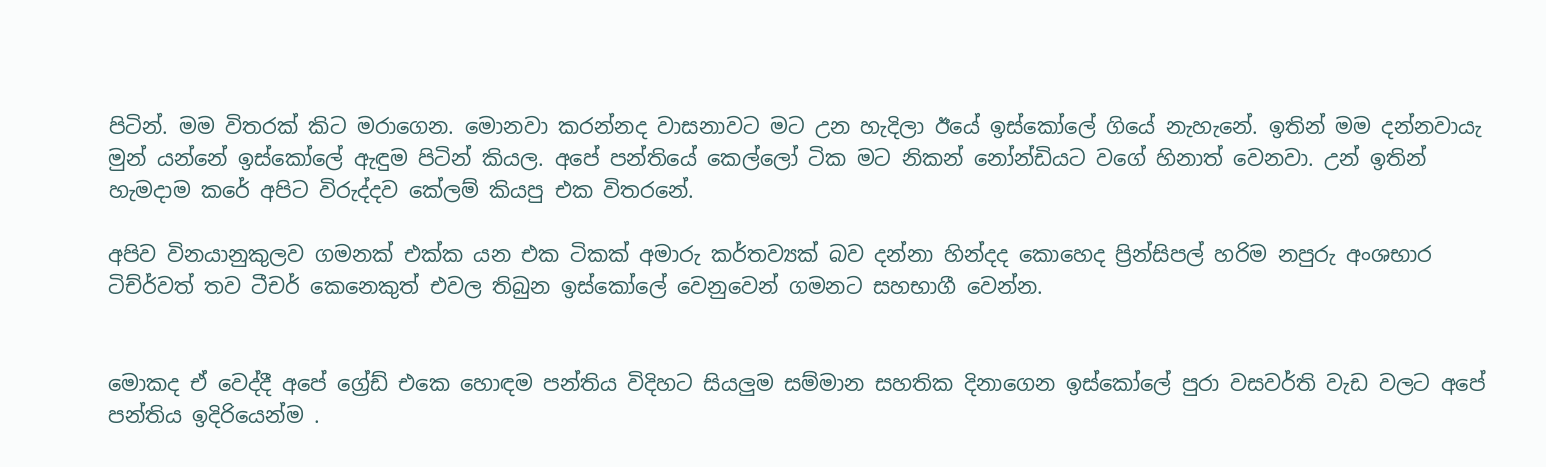පිටින්. මම විතරක් කිට මරාගෙන. මොනවා කරන්නද වාසනාවට මට උන හැදිලා ඊයේ ඉස්කෝලේ ගියේ නැහැනේ. ඉතින් මම දන්නවායැ මුන් යන්නේ ඉස්කෝලේ ඇඳුම පිටින් කියල. අපේ පන්තියේ කෙල්ලෝ ටික මට නිකන් නෝන්ඩියට වගේ හිනාත් වෙනවා. උන් ඉතින් හැමදාම කරේ අපිට විරුද්දව කේලම් කියපු එක විතරනේ.

අපිව විනයානුකුලව ගමනක් එක්ක යන එක ටිකක් අමාරු කර්තව්‍යක් බව දන්නා හින්දද කොහෙද ප්‍රින්සිපල් හරිම නපුරු අංශභාර ටිච්ර්වත් තව ටීචර් කෙනෙකුත් එවල තිබුන ඉස්කෝලේ වෙනුවෙන් ගමනට සහභාගී වෙන්න.


මොකද ඒ වෙද්දී අපේ ග්‍රේඩ් එකෙ හොඳම පන්තිය විදිහට සියලුම සම්මාන සහතික දිනාගෙන ඉස්කෝලේ පුරා වසවර්ති වැඩ වලට අපේ පන්තිය ඉදිරියෙන්ම .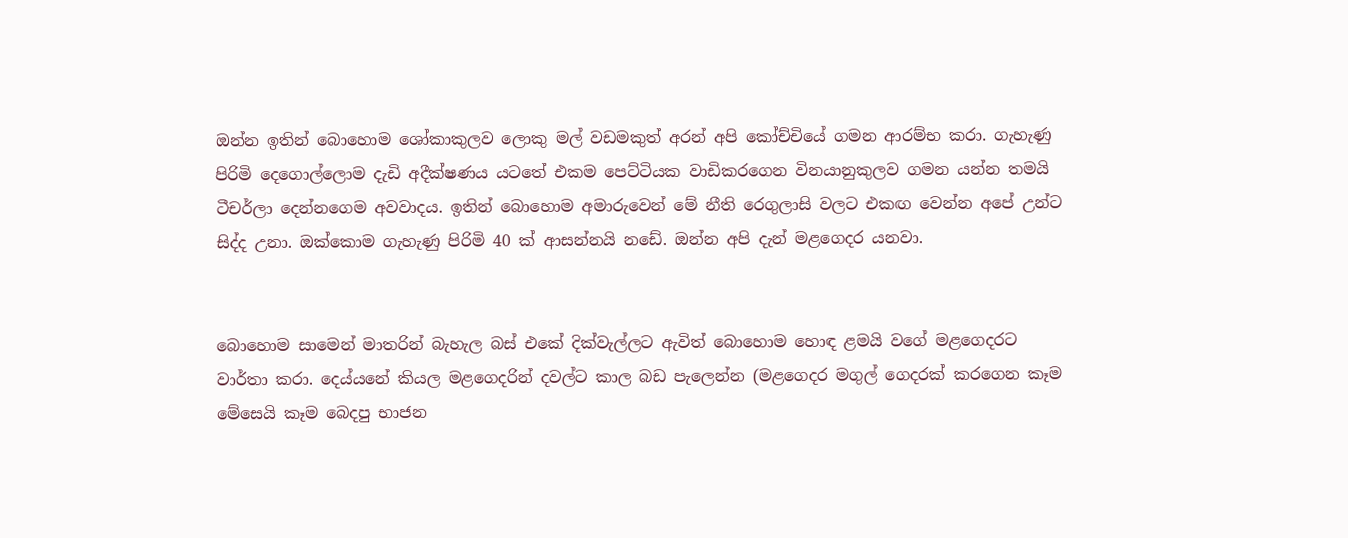ඔන්න ඉතින් බොහොම ශෝකාකුලව ලොකු මල් වඩමකුත් අරන් අපි කෝච්චියේ ගමන ආරම්භ කරා. ගැහැණු පිරිමි දෙගොල්ලොම දැඩි අදීක්ෂණය යටතේ එකම පෙට්ටියක වාඩිකරගෙන විනයානුකුලව ගමන යන්න තමයි ටීචර්ලා දෙන්නගෙම අවවාදය. ඉතින් බොහොම අමාරුවෙන් මේ නීති රෙගුලාසි වලට එකඟ වෙන්න අපේ උන්ට සිද්ද උනා. ඔක්කොම ගැහැණු පිරිමි 40 ක් ආසන්නයි නඩේ. ඔන්න අපි දැන් මළගෙදර යනවා.


බොහොම සාමෙන් මාතරින් බැහැල බස් එකේ දික්වැල්ලට ඇවිත් බොහොම හොඳ ළමයි වගේ මළගෙදරට වාර්තා කරා. දෙය්යනේ කියල මළගෙදරින් දවල්ට කාල බඩ පැලෙන්න (මළගෙදර මගුල් ගෙදරක් කරගෙන කෑම මේසෙයි කෑම බෙදපු භාජන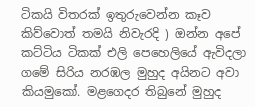ටිකයි විතරක් ඉතුරුවෙන්න කෑව කිව්වොත් තමයි නිවැරදි ) ඔන්න අපේ කට්ටිය ටිකක් එලි පෙහෙලියේ ඇවිදලා ගමේ සිරිය නරඹල මුහුද අයිනට අවා කියමුකෝ. මළගෙදර තිබුනේ මුහුද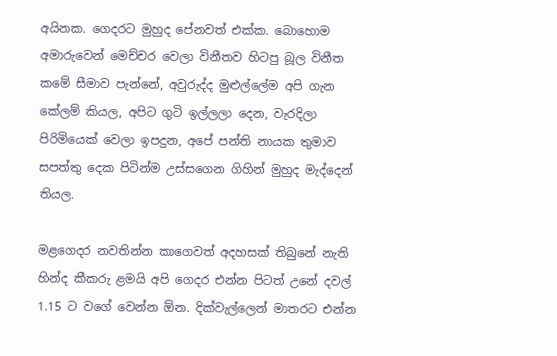අයිනක. ගෙදරට මුහුද පේනවත් එක්ක. බොහොම අමාරුවෙන් මෙච්චර වෙලා විනීතව හිටපු බූල විනීත කමේ සීමාව පැන්නේ, අවුරුද්ද මුළුල්ලේම අපි ගැන කේලම් කියල, අපිට ගුටි ඉල්ලලා දෙන, වැරදිලා පිරිමියෙක් වෙලා ඉපදුන, අපේ පන්ති නායක තුමාව සපත්තු දෙක පිටින්ම උස්සගෙන ගිහින් මුහුද මැද්දෙන් තියල.

මළගෙදර නවතින්න කාගෙවත් අදහසක් තිබුනේ නැති හින්ද කීකරු ළමයි අපි ගෙදර එන්න පිටත් උනේ දවල් 1.15 ට වගේ වෙන්න ඕන. දික්වැල්ලෙන් මාතරට එන්න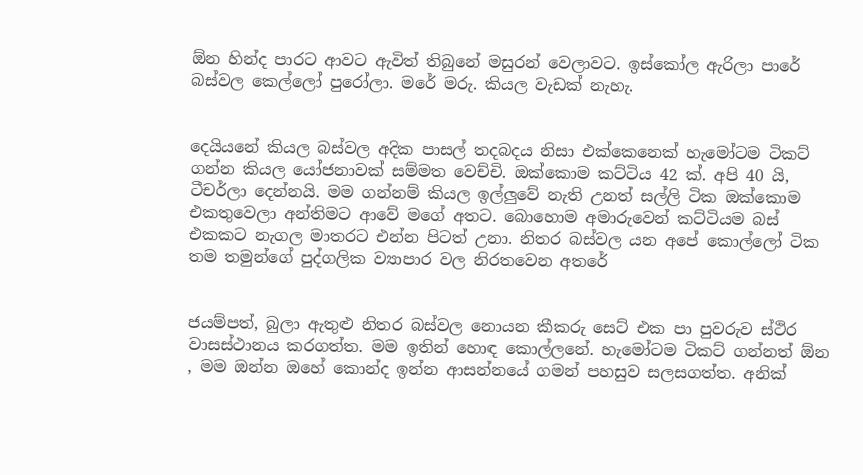ඕන හින්ද පාරට ආවට ඇවිත් තිබුනේ මසුරන් වෙලාවට. ඉස්කෝල ඇරිලා පාරේ බස්වල කෙල්ලෝ පුරෝලා. මරේ මරු. කියල වැඩක් නැහැ.


දෙයියනේ කියල බස්වල අදික පාසල් තදබදය නිසා එක්කෙනෙක් හැමෝටම ටිකට් ගන්න කියල යෝජනාවක් සම්මත වෙච්චි. ඔක්කොම කට්ටිය 42 ක්. අපි 40 යි, ටීචර්ලා දෙන්නයි. මම ගන්නම් කියල ඉල්ලුවේ නැති උනත් සල්ලි ටික ඔක්කොම එකතුවෙලා අන්තිමට ආවේ මගේ අතට. බොහොම අමාරුවෙන් කට්ටියම බස් එකකට නැගල මාතරට එන්න පිටත් උනා. නිතර බස්වල යන අපේ කොල්ලෝ ටික තම තමුන්ගේ පුද්ගලික ව්‍යාපාර වල නිරතවෙන අතරේ


ජයම්පත්, බුලා ඇතුළු නිතර බස්වල නොයන කීකරු සෙට් එක පා පුවරුව ස්ථිර වාසස්ථානය කරගත්ත. මම ඉතින් හොඳ කොල්ලනේ. හැමෝටම ටිකට් ගන්නත් ඕන , මම ඔන්න ඔහේ කොන්ද ඉන්න ආසන්නයේ ගමන් පහසුව සලසගත්ත. අනික්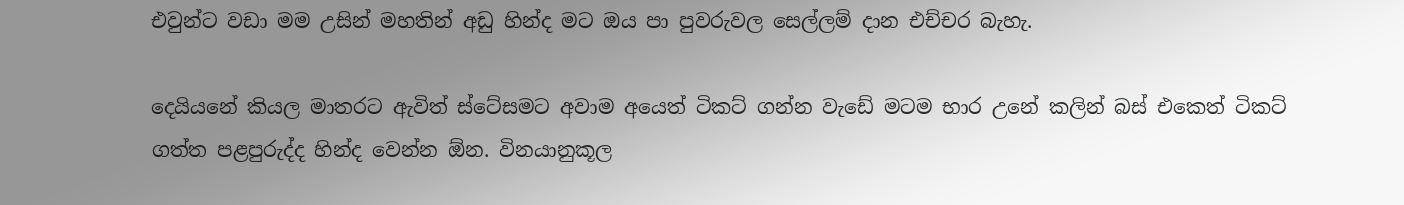එවුන්ට වඩා මම උසින් මහතින් අඩු හින්ද මට ඔය පා පුවරුවල සෙල්ලම් දාන එච්චර බැහැ.

දෙයියනේ කියල මාතරට ඇවිත් ස්ටේසමට අවාම අයෙත් ටිකට් ගන්න වැඩේ මටම භාර උනේ කලින් බස් එකෙත් ටිකට් ගත්ත පළපුරුද්ද හින්ද වෙන්න ඕන. විනයානුකූල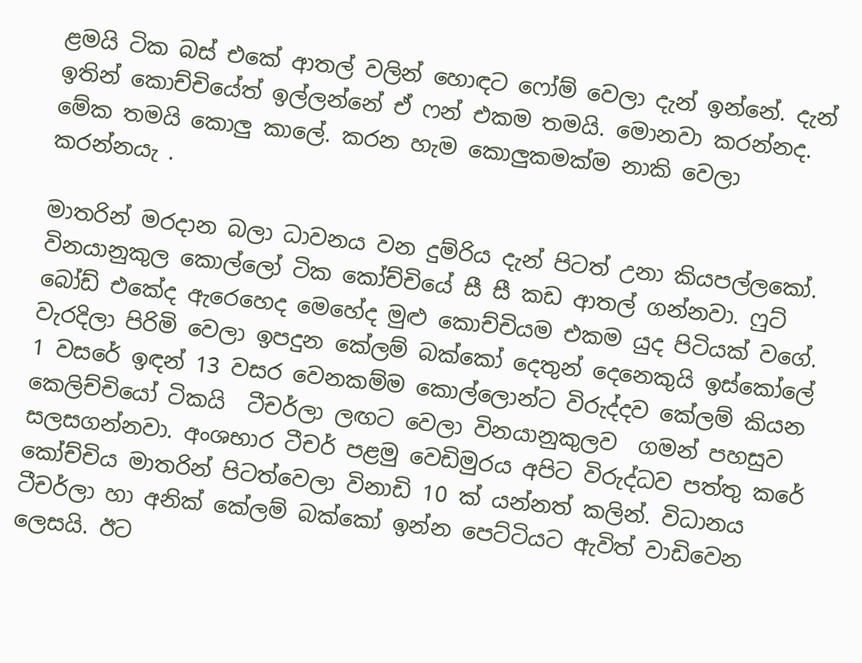ළමයි ටික බස් එකේ ආතල් වලින් හොඳට ෆෝම් වෙලා දැන් ඉන්නේ. දැන් ඉතින් කොච්චියේත් ඉල්ලන්නේ ඒ ෆන් එකම තමයි. මොනවා කරන්නද. මේක තමයි කොලු කාලේ. කරන හැම කොලුකමක්ම නාකි වෙලා කරන්නයැ .

මාතරින් මරදාන බලා ධාවනය වන දුම්රිය දැන් පිටත් උනා කියපල්ලකෝ. විනයානුකුල කොල්ලෝ ටික කෝච්චියේ සී සී කඩ ආතල් ගන්නවා. ෆුට් බෝඩ් එකේද ඇරෙහෙද මෙහේද මුළු කොච්චියම එකම යුද පිටියක් වගේ. වැරදිලා පිරිමි වෙලා ඉපදුන කේලම් බක්කෝ දෙතුන් දෙනෙකුයි ඉස්කෝලේ 1 වසරේ ඉඳන් 13 වසර වෙනකම්ම කොල්ලොන්ට විරුද්දව කේලම් කියන කෙලිච්චියෝ ටිකයි  ටීචර්ලා ලඟට වෙලා විනයානුකුලව  ගමන් පහසුව සලසගන්නවා. අංශභාර ටීචර් පළමු වෙඩිමුරය අපිට විරුද්ධව පත්තු කරේ කෝච්චිය මාතරින් පිටත්වෙලා විනාඩි 10 ක් යන්නත් කලින්. විධානය ටීචර්ලා හා අනික් කේලම් බක්කෝ ඉන්න පෙට්ටියට ඇවිත් වාඩිවෙන ලෙසයි. ඊට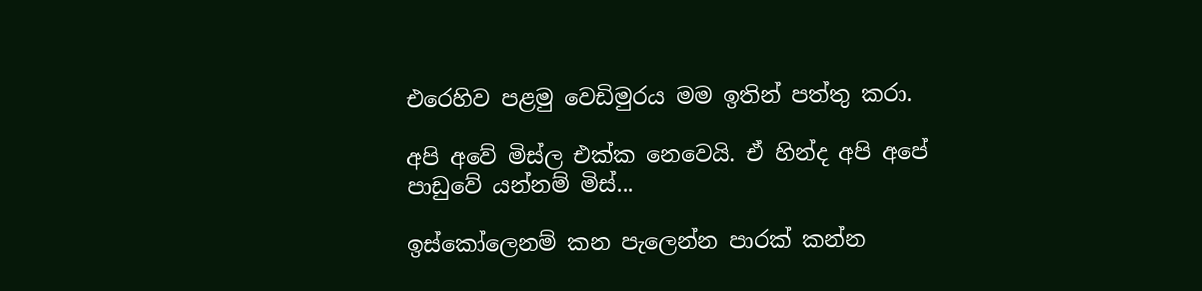එරෙහිව පළමු වෙඩිමුරය මම ඉතින් පත්තු කරා.

අපි අවේ මිස්ල එක්ක නෙවෙයි. ඒ හින්ද අපි අපේ පාඩුවේ යන්නම් මිස්...

ඉස්කෝලෙනම් කන පැලෙන්න පාරක් කන්න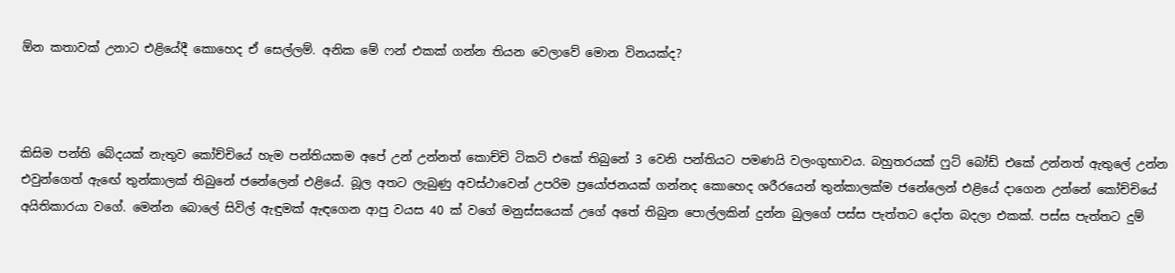ඕන කතාවක් උනාට එළියේදී කොහෙද ඒ සෙල්ලම්. අනික මේ ෆන් එකක් ගන්න තියන වෙලාවේ මොන විනයක්ද?



කිසිම පන්ති බේදයක් නැතුව කෝච්චියේ හැම පන්තියකම අපේ උන් උන්නත් කොච්චි ටිකට් එකේ තිබුනේ 3 වෙනි පන්තියට පමණයි වලංගුභාවය. බහුතරයක් ෆුට් බෝඩ් එකේ උන්නත් ඇතුලේ උන්න එවුන්ගෙත් ඇඟේ තුන්කාලක් තිබුනේ ජනේලෙන් එළියේ. බූල අතට ලැබුණු අවස්ථාවෙන් උපරිම ප්‍රයෝජනයක් ගන්නද කොහෙද ශරීරයෙන් තුන්කාලක්ම ජනේලෙන් එළියේ දාගෙන උන්නේ කෝච්චියේ අයිතිකාරයා වගේ. මෙන්න බොලේ සිවිල් ඇඳුමක් ඇඳගෙන ආපු වයස 40 ක් වගේ මනුස්සයෙක් උගේ අතේ තිබුන පොල්ලකින් දුන්න බුලගේ පස්ස පැත්තට දෝත බදලා එකක්. පස්ස පැත්තට දුම්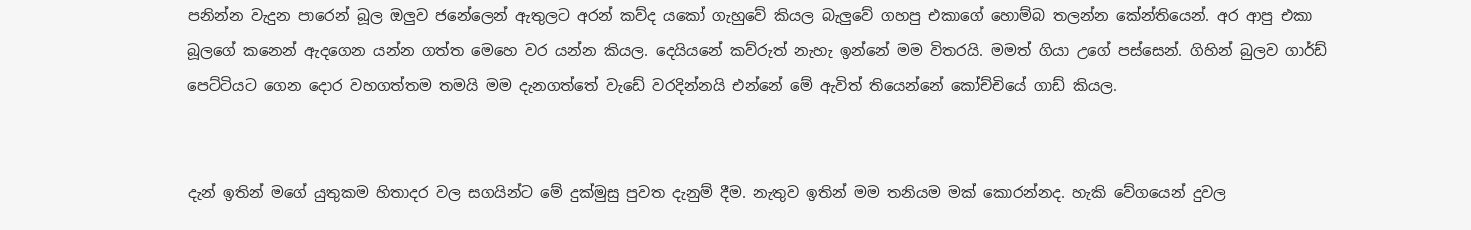පනින්න වැදුන පාරෙන් බූල ඔලුව ජනේලෙන් ඇතුලට අරන් කව්ද යකෝ ගැහුවේ කියල බැලුවේ ගහපු එකාගේ හොම්බ තලන්න කේන්තියෙන්. අර ආපු එකා බූලගේ කනෙන් ඇදගෙන යන්න ගත්ත මෙහෙ වර යන්න කියල. දෙයියනේ කව්රුත් නැහැ ඉන්නේ මම විතරයි. මමත් ගියා උගේ පස්සෙන්. ගිහින් බුලව ගාර්ඩ් පෙට්ටියට ගෙන දොර වහගත්තම තමයි මම දැනගත්තේ වැඩේ වරදින්නයි එන්නේ මේ ඇවිත් තියෙන්නේ කෝච්චියේ ගාඩ් කියල.


දැන් ඉතින් මගේ යුතුකම හිතාදර වල සගයින්ට මේ දුක්මුසු පුවත දැනුම් දීම. නැතුව ඉතින් මම තනියම මක් කොරන්නද. හැකි වේගයෙන් දුවල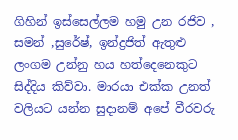ගිහින් ඉස්සෙල්ලම හමු උන රජිව , සමන් ,සුරේෂ්, ඉන්ද්‍රජිත් ඇතුළු ලංගම උන්නු හය හත්දෙනෙකුට සිද්දිය කිව්වා. මාරයා එක්ක උනත් වලියට යන්න සුදානම් අපේ වීරවරු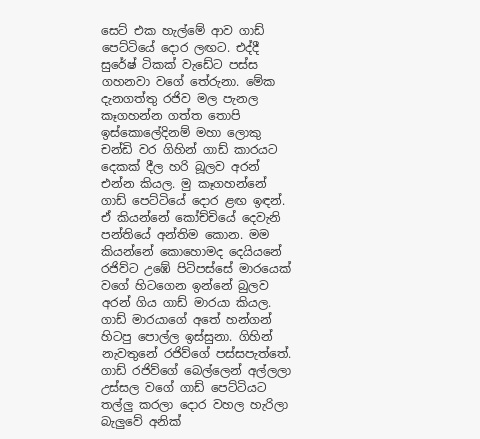සෙට් එක හැල්මේ ආව ගාඩ් පෙට්ටියේ දොර ලඟට. එද්දී සුරේෂ් ටිකක් වැඩේට පස්ස ගහනවා වගේ තේරුනා. මේක දැනගත්තු රජිව මල පැනල කෑගහන්න ගත්ත තොපි ඉස්කොලේදිනම් මහා ලොකු චන්ඩි වර ගිහින් ගාඩ් කාරයට දෙකක් දීල හරි බූලව අරන් එන්න කියල. මු කෑගහන්නේ ගාඩ් පෙට්ටියේ දොර ළඟ ඉඳන්. ඒ කියන්නේ කෝච්චියේ දෙවැනි පන්තියේ අන්තිම කොන. මම කියන්නේ කොහොමද දෙයියනේ රජිව්ට උඹේ පිටිපස්සේ මාරයෙක් වගේ හිටගෙන ඉන්නේ බුලව අරන් ගිය ගාඩ් මාරයා කියල. ගාඩ් මාරයාගේ අතේ හන්ගන් හිටපු පොල්ල ඉස්සුනා. ගිහින් නැවතුනේ රජිව්ගේ පස්සපැත්තේ. ගාඩ් රජිව්ගේ බෙල්ලෙන් අල්ලලා උස්සල වගේ ගාඩ් පෙට්ටියට තල්ලු කරලා දොර වහල හැරිලා බැලුවේ අනික්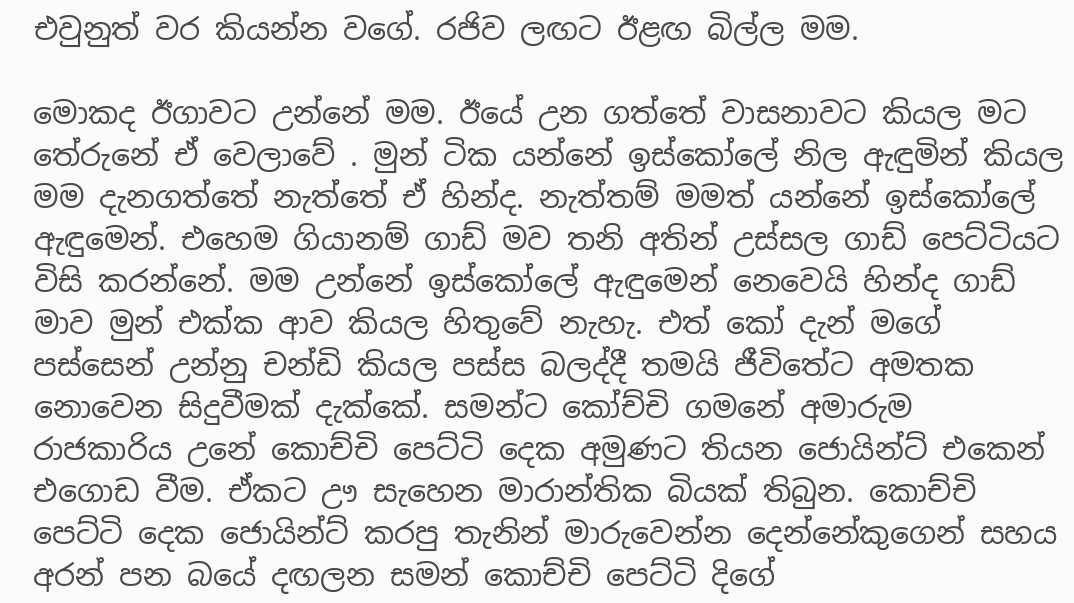එවුනුත් වර කියන්න වගේ. රජිව ලඟට ඊළඟ බිල්ල මම.

මොකද ඊගාවට උන්නේ මම. ඊයේ උන ගත්තේ වාසනාවට කියල මට තේරුනේ ඒ වෙලාවේ . මුන් ටික යන්නේ ඉස්කෝලේ නිල ඇඳුමින් කියල මම දැනගත්තේ නැත්තේ ඒ හින්ද. නැත්තම් මමත් යන්නේ ඉස්කෝලේ ඇඳුමෙන්. එහෙම ගියානම් ගාඩ් මව තනි අතින් උස්සල ගාඩ් පෙට්ටියට විසි කරන්නේ. මම උන්නේ ඉස්කෝලේ ඇඳුමෙන් නෙවෙයි හින්ද ගාඩ් මාව මුන් එක්ක ආව කියල හිතුවේ නැහැ. එත් කෝ දැන් මගේ පස්සෙන් උන්නු චන්ඩි කියල පස්ස බලද්දී තමයි ජීවිතේට අමතක නොවෙන සිදුවීමක් දැක්කේ. සමන්ට කෝච්චි ගමනේ අමාරුම රාජකාරිය උනේ කොච්චි පෙට්ටි දෙක අමුණට තියන ජොයින්ට් එකෙන් එගොඩ වීම. ඒකට ඌ සැහෙන මාරාන්තික බියක් තිබුන. කොච්චි පෙට්ටි දෙක ජොයින්ට් කරපු තැනින් මාරුවෙන්න දෙන්නේකුගෙන් සහය අරන් පන බයේ දඟලන සමන් කොච්චි පෙට්ටි දිගේ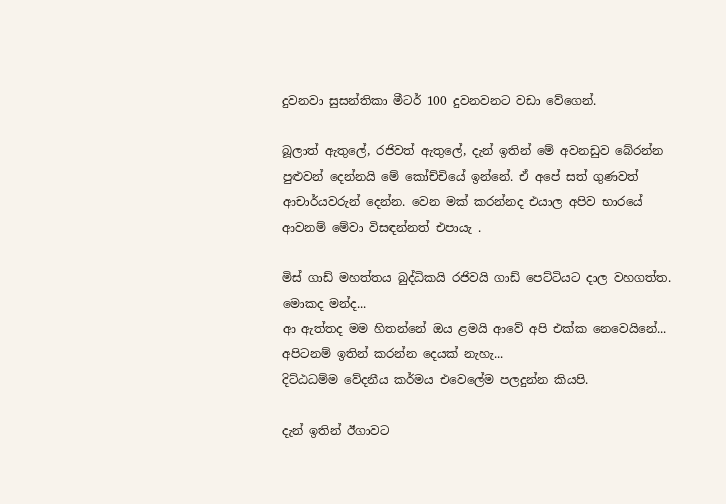දුවනවා සුසන්තිකා මීටර් 100 දුවනවනට වඩා වේගෙන්.

බූලාත් ඇතුලේ, රජිවත් ඇතුලේ, දැන් ඉතින් මේ අවනඩුව බේරන්න පුළුවන් දෙන්නයි මේ කෝච්චියේ ඉන්නේ. ඒ අපේ සත් ගුණවත් ආචාර්යවරුන් දෙන්න. වෙන මක් කරන්නද එයාල අපිව භාරයේ ආවනම් මේවා විසඳන්නත් එපායැ .

මිස් ගාඩ් මහත්තය බුද්ධිකයි රජිවයි ගාඩ් පෙට්ටියට දාල වහගත්ත. මොකද මන්ද...
ආ ඇත්තද මම හිතන්නේ ඔය ළමයි ආවේ අපි එක්ක නෙවෙයිනේ... අපිටනම් ඉතින් කරන්න දෙයක් නැහැ...
දිට්ඨධම්ම වේදනීය කර්මය එවෙලේම පලදුන්න කියපි.

දැන් ඉතින් ඊගාවට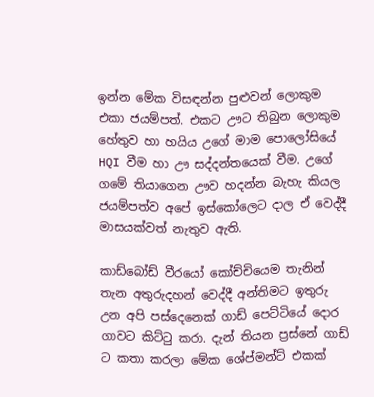ඉන්න මේක විසඳන්න පුළුවන් ලොකුම එකා ජයම්පත්. එකට ඌට තිබුන ලොකුම හේතුව හා හයිය උගේ මාම පොලෝසියේ HQI වීම හා ඌ සද්දන්තයෙක් වීම. උගේ ගමේ තියාගෙන ඌව හදන්න බැහැ කියල ජයම්පත්ව අපේ ඉස්කෝලෙට දාල ඒ වෙද්දී මාසයක්වත් නැතුව ඇති.

කාඩ්බෝඩ් වීරයෝ කෝච්චියෙම තැනින් තැන අතුරුදහන් වෙද්දී අන්තිමට ඉතුරු උන අපි පස්දෙනෙක් ගාඩ් පෙට්ටියේ දොර ගාවට කිට්ටු කරා. දැන් තියන ප්‍රස්නේ ගාඩ් ට කතා කරලා මේක ශේප්මන්ට් එකක්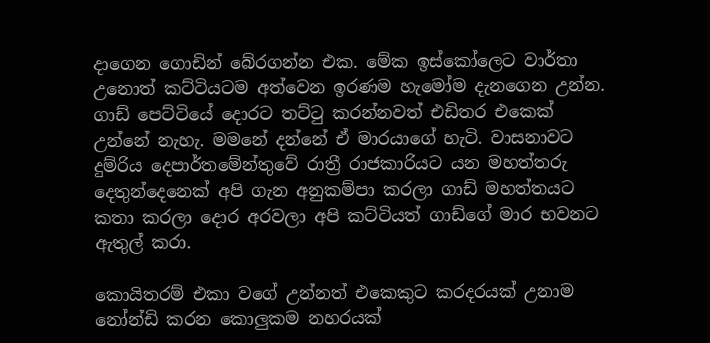දාගෙන ගොඩින් බේරගන්න එක. මේක ඉස්කෝලෙට වාර්තා උනොත් කට්ටියටම අත්වෙන ඉරණම හැමෝම දැනගෙන උන්න. ගාඩ් පෙට්ටියේ දොරට තට්ටු කරන්නවත් එඩිතර එකෙක් උන්නේ නැහැ. මමනේ දන්නේ ඒ මාරයාගේ හැටි. වාසනාවට දුම්රිය දෙපාර්තමේන්තුවේ රාත්‍රී රාජකාරියට යන මහත්තරු දෙතුන්දෙනෙක් අපි ගැන අනුකම්පා කරලා ගාඩ් මහත්තයට කතා කරලා දොර අරවලා අපි කට්ටියත් ගාඩ්ගේ මාර භවනට ඇතුල් කරා.

කොයිතරම් එකා වගේ උන්නත් එකෙකුට කරදරයක් උනාම නෝන්ඩි කරන කොලුකම නහරයක්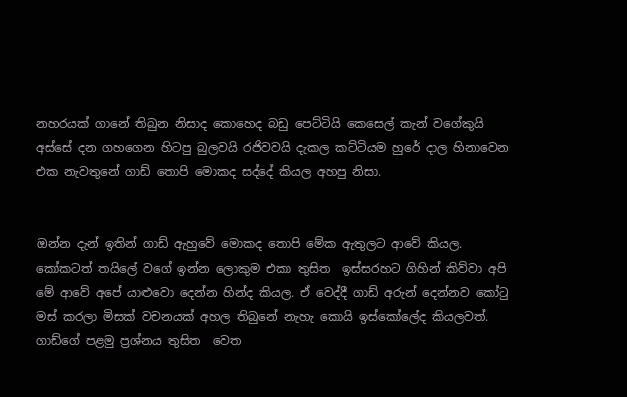නහරයක් ගානේ තිබුන නිසාද කොහෙද බඩු පෙට්ටියි කෙසෙල් කැන් වගේකුයි අස්සේ දන ගහගෙන හිටපු බුලවයි රජිවවයි දැකල කට්ටියම හුරේ දාල හිනාවෙන එක නැවතුනේ ගාඩ් තොපි මොකද සද්දේ කියල අහපු නිසා.


ඔන්න දැන් ඉතින් ගාඩ් ඇහුවේ මොකද තොපි මේක ඇතුලට ආවේ කියල. කෝකටත් තයිලේ වගේ ඉන්න ලොකුම එකා තුසිත  ඉස්සරහට ගිහින් කිව්වා අපි මේ ආවේ අපේ යාළුවො දෙන්න හින්ද කියල. ඒ වෙද්දී ගාඩ් අරුන් දෙන්නව කෝටු මස් කරලා මිසක් වචනයක් අහල තිබුනේ නැහැ කොයි ඉස්කෝලේද කියලවත්.
ගාඩ්ගේ පළමු ප්‍රශ්නය තුසිත  වෙත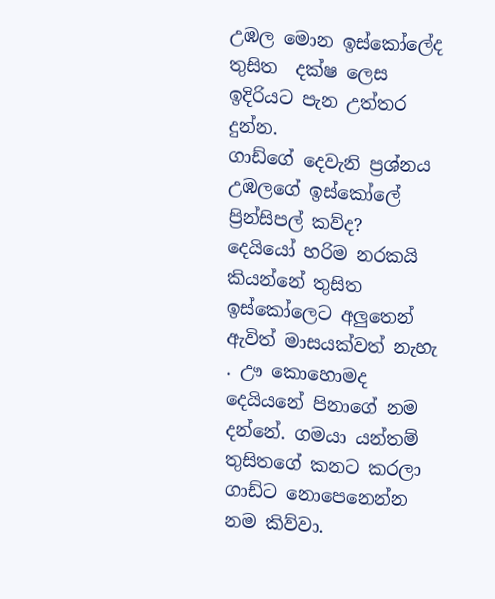උඹල මොන ඉස්කෝලේද
තුසිත  දක්ෂ ලෙස ඉදිරියට පැන උත්තර දුන්න.
ගාඩ්ගේ දෙවැනි ප්‍රශ්නය
උඹලගේ ඉස්කෝලේ ප්‍රින්සිපල් කව්ද?
දෙයියෝ හරිම නරකයි කියන්නේ තුසිත  ඉස්කෝලෙට අලුතෙන් ඇවිත් මාසයක්වත් නැහැ . ඌ කොහොමද දෙයියනේ පිනාගේ නම දන්නේ. ගමයා යන්තම් තුසිතගේ කනට කරලා ගාඩ්ට නොපෙනෙන්න නම කිව්වා.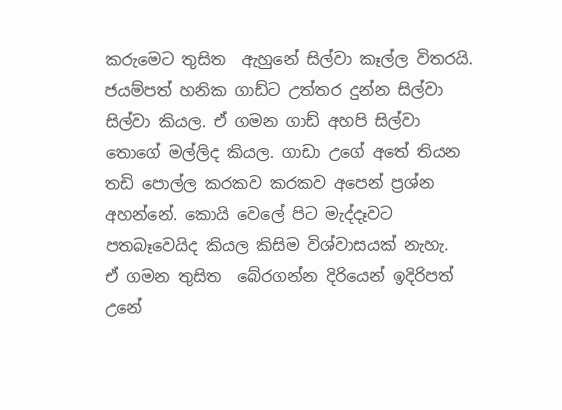කරුමෙට තුසිත  ඇහුනේ සිල්වා කෑල්ල විතරයි.
ජයම්පත් හනික ගාඩ්ට උත්තර දුන්න සිල්වා සිල්වා කියල. ඒ ගමන ගාඩ් අහපි සිල්වා තොගේ මල්ලිද කියල. ගාඩා උගේ අතේ තියන තඩි පොල්ල කරකව කරකව අපෙන් ප්‍රශ්න අහන්නේ. කොයි වෙලේ පිට මැද්දෑවට පතබෑවෙයිද කියල කිසිම විශ්වාසයක් නැහැ.
ඒ ගමන තුසිත  බේරගන්න දිරියෙන් ඉදිරිපත් උනේ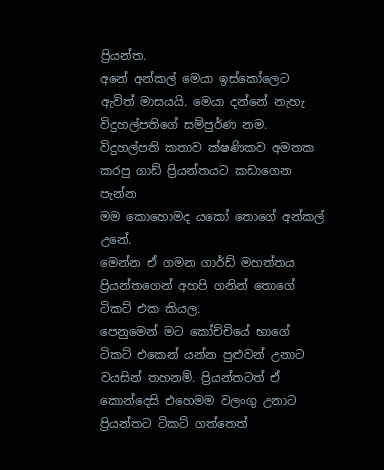ප්‍රියන්ත.
අනේ අන්කල් මෙයා ඉස්කෝලෙට ඇවිත් මාසයයි. මෙයා දන්නේ නැහැ විදුහල්පතිගේ සම්පුර්ණ නම.
විදුහල්පති කතාව ක්ෂණිකව අමතක කරපු ගාඩ් ප්‍රියන්තයට කඩාගෙන පැන්න
මම කොහොමද යකෝ තොගේ අන්කල් උනේ.
මෙන්න ඒ ගමන ගාර්ඩ් මහත්තය ප්‍රියන්තගෙන් අහපි ගනින් තොගේ ටිකට් එක කියල.
පෙනුමෙන් මට කෝච්චියේ භාගේ ටිකට් එකෙන් යන්න පුළුවන් උනාට වයසින් තහනම්. ප්‍රියන්තටත් ඒ කොන්දෙසි එහෙමම වලංගු උනාට ප්‍රියන්තට ටිකට් ගත්තෙත්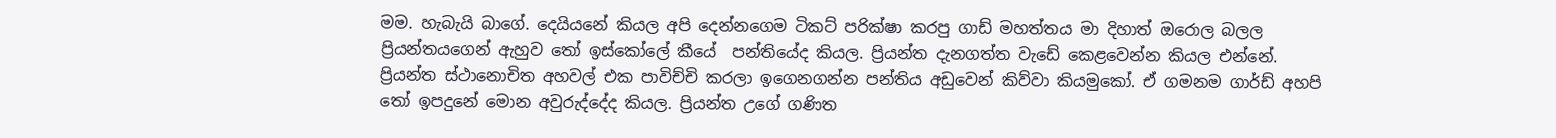මම. හැබැයි බාගේ. දෙයියනේ කියල අපි දෙන්නගෙම ටිකට් පරික්ෂා කරපු ගාඩ් මහත්තය මා දිහාත් ඔරොල බලල ප්‍රියන්තයගෙන් ඇහුව තෝ ඉස්කෝලේ කීයේ  පන්තියේද කියල. ප්‍රියන්ත දැනගත්ත වැඩේ කෙළවෙන්න කියල එන්නේ.
ප්‍රියන්ත ස්ථානොචිත අහවල් එක පාවිච්චි කරලා ඉගෙනගන්න පන්තිය අඩුවෙන් කිව්වා කියමුකෝ. ඒ ගමනම ගාර්ඩ් අහපි තෝ ඉපදුනේ මොන අවුරුද්දේද කියල. ප්‍රියන්ත උගේ ගණිත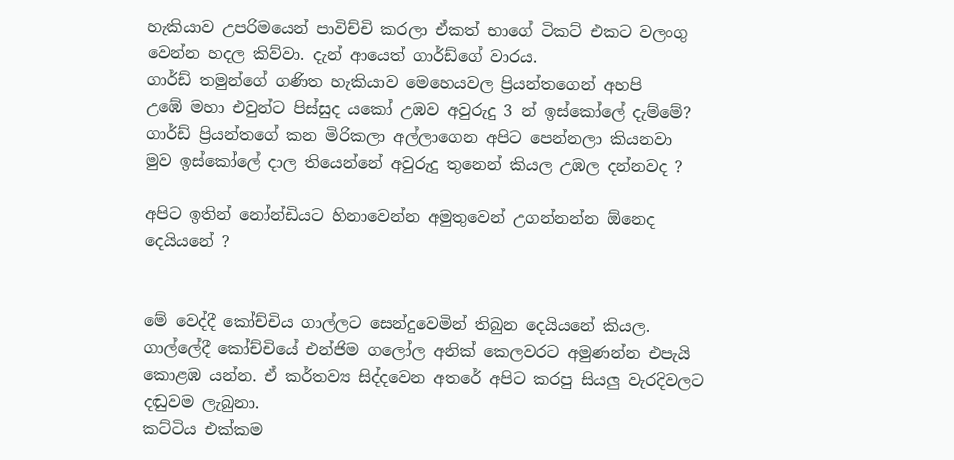හැකියාව උපරිමයෙන් පාවිච්චි කරලා ඒකත් භාගේ ටිකට් එකට වලංගු වෙන්න හදල කිව්වා. දැන් ආයෙත් ගාර්ඩ්ගේ වාරය.
ගාර්ඩ් තමුන්ගේ ගණිත හැකියාව මෙහෙයවල ප්‍රියන්තගෙන් අහපි
උඹේ මහා එවුන්ට පිස්සුද යකෝ උඹව අවුරුදු 3 න් ඉස්කෝලේ දැම්මේ?
ගාර්ඩ් ප්‍රියන්තගේ කන මිරිකලා අල්ලාගෙන අපිට පෙන්නලා කියනවා
මුව ඉස්කෝලේ දාල තියෙන්නේ අවුරුදු තුනෙන් කියල උඹල දන්නවද ?

අපිට ඉතින් නෝන්ඩියට හිනාවෙන්න අමුතුවෙන් උගන්නන්න ඕනෙද දෙයියනේ ?


මේ වෙද්දී කෝච්චිය ගාල්ලට සෙන්දුවෙමින් තිබුන දෙයියනේ කියල. ගාල්ලේදී කෝච්චියේ එන්ජිම ගලෝල අනික් කෙලවරට අමුණන්න එපැයි කොළඹ යන්න. ඒ කර්තව්‍ය සිද්දවෙන අතරේ අපිට කරපු සියලු වැරදිවලට දඬුවම ලැබුනා.
කට්ටිය එක්කම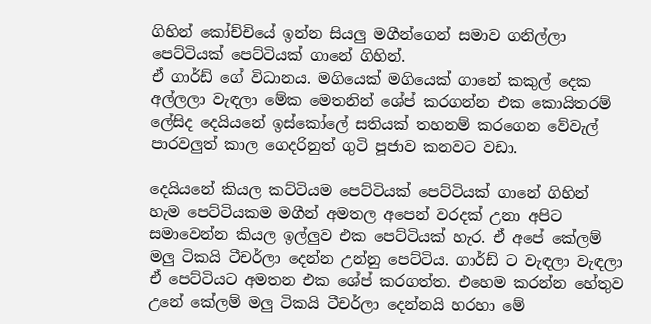ගිහින් කෝච්චියේ ඉන්න සියලු මගීන්ගෙන් සමාව ගනිල්ලා පෙට්ටියක් පෙට්ටියක් ගානේ ගිහින්.
ඒ ගාර්ඩ් ගේ විධානය. මගියෙක් මගියෙක් ගානේ කකුල් දෙක අල්ලලා වැඳලා මේක මෙතනින් ශේප් කරගන්න එක කොයිතරම් ලේසිද දෙයියනේ ඉස්කෝලේ සතියක් තහනම් කරගෙන වේවැල් පාරවලුත් කාල ගෙදරිනුත් ගුටි පූජාව කනවට වඩා.

දෙයියනේ කියල කට්ටියම පෙට්ටියක් පෙට්ටියක් ගානේ ගිහින් හැම පෙට්ටියකම මගීන් අමතල අපෙන් වරදක් උනා අපිට සමාවෙන්න කියල ඉල්ලුව එක පෙට්ටියක් හැර. ඒ අපේ කේලම් මලු ටිකයි ටීචර්ලා දෙන්න උන්නු පෙට්ටිය. ගාර්ඩ් ට වැඳලා වැඳලා ඒ පෙට්ටියට අමතන එක ශේප් කරගත්ත. එහෙම කරන්න හේතුව උනේ කේලම් මලු ටිකයි ටීචර්ලා දෙන්නයි හරහා මේ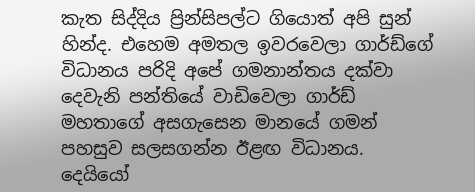කැත සිද්දිය ප්‍රින්සිපල්ට ගියොත් අපි සුන් හින්ද. එහෙම අමතල ඉවරවෙලා ගාර්ඩ්ගේ විධානය පරිදි අපේ ගමනාන්තය දක්වා දෙවැනි පන්තියේ වාඩිවෙලා ගාර්ඩ් මහතාගේ අසගැසෙන මානයේ ගමන් පහසුව සලසගන්න ඊළඟ විධානය.
දෙයියෝ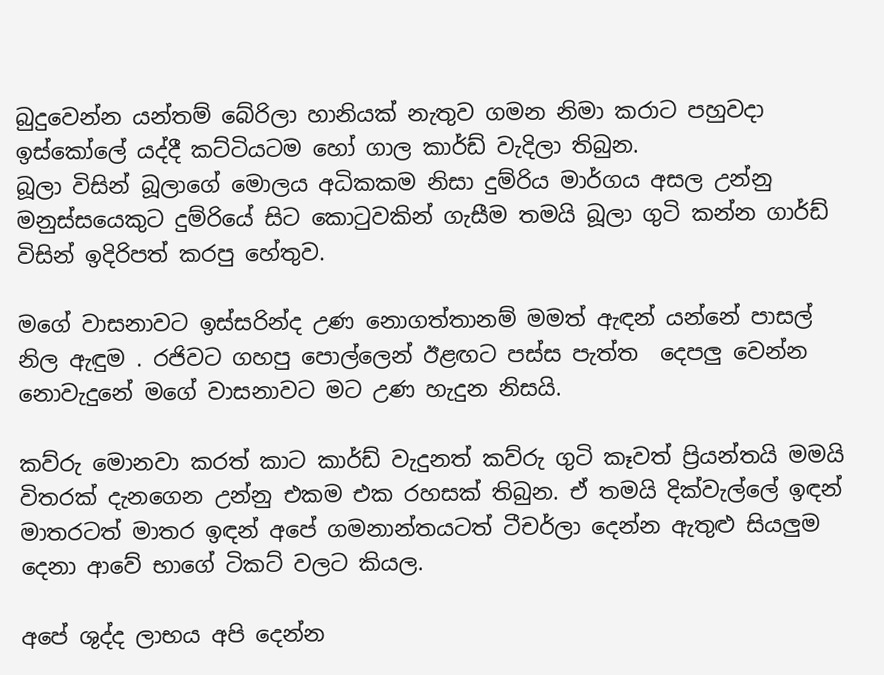බුදුවෙන්න යන්තම් බේරිලා හානියක් නැතුව ගමන නිමා කරාට පහුවදා ඉස්කෝලේ යද්දී කට්ටියටම හෝ ගාල කාර්ඩ් වැදිලා තිබුන.
බූලා විසින් බූලාගේ මොලය අධිකකම නිසා දුම්රිය මාර්ගය අසල උන්නු මනුස්සයෙකුට දුම්රියේ සිට කොටුවකින් ගැසීම තමයි බූලා ගුටි කන්න ගාර්ඩ් විසින් ඉදිරිපත් කරපු හේතුව.

මගේ වාසනාවට ඉස්සරින්ද උණ නොගත්තානම් මමත් ඇඳන් යන්නේ පාසල් නිල ඇඳුම . රජිවට ගහපු පොල්ලෙන් ඊළඟට පස්ස පැත්ත  දෙපලු වෙන්න නොවැදුනේ මගේ වාසනාවට මට උණ හැදුන නිසයි.

කව්රු මොනවා කරත් කාට කාර්ඩ් වැදුනත් කව්රු ගුටි කෑවත් ප්‍රියන්තයි මමයි විතරක් දැනගෙන උන්නු එකම එක රහසක් තිබුන. ඒ තමයි දික්වැල්ලේ ඉඳන් මාතරටත් මාතර ඉඳන් අපේ ගමනාන්තයටත් ටීචර්ලා දෙන්න ඇතුළු සියලුම දෙනා ආවේ භාගේ ටිකට් වලට කියල.

අපේ ශුද්ද ලාභය අපි දෙන්න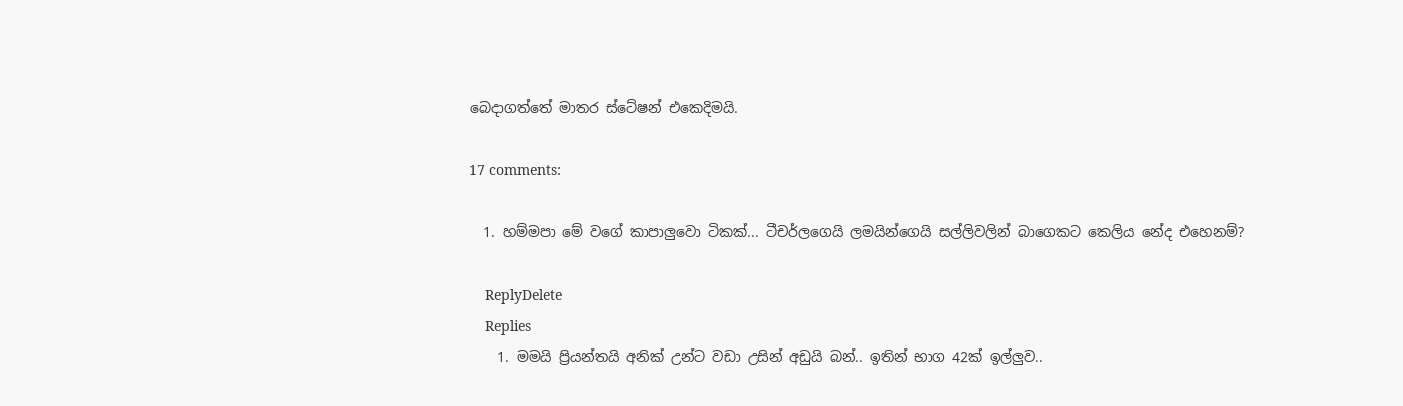බෙදාගත්තේ මාතර ස්ටේෂන් එකෙදිමයි.

17 comments:

  1. හම්මපා මේ වගේ කාපාලුවො ටිකක්... ටීචර්ලගෙයි ලමයින්ගෙයි සල්ලිවලින් බාගෙකට කෙලිය නේද එහෙනම්?

    ReplyDelete
    Replies
    1. මමයි ප්‍රියන්තයි අනික් උන්ට වඩා උසින් අඩුයි බන්.. ඉතින් භාග 42ක් ඉල්ලුව..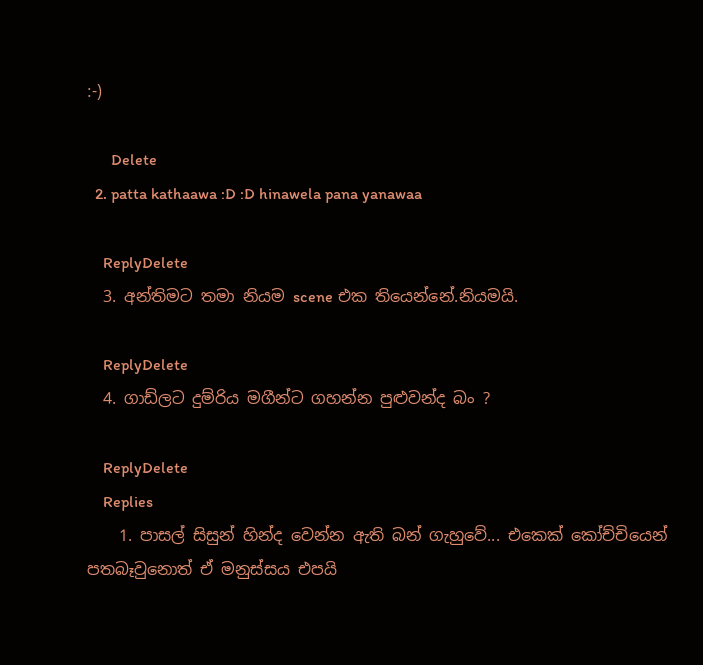:-)

      Delete
  2. patta kathaawa :D :D hinawela pana yanawaa

    ReplyDelete
  3. අන්තිමට තමා නියම scene එක තියෙන්නේ.නියමයි.

    ReplyDelete
  4. ගාඩ්ලට දුම්රිය මගීන්ට ගහන්න පුළුවන්ද බං ?

    ReplyDelete
    Replies
    1. පාසල් සිසුන් හින්ද වෙන්න ඇති බන් ගැහුවේ... එකෙක් කෝච්චියෙන් පතබෑවුනොත් ඒ මනුස්සය එපයි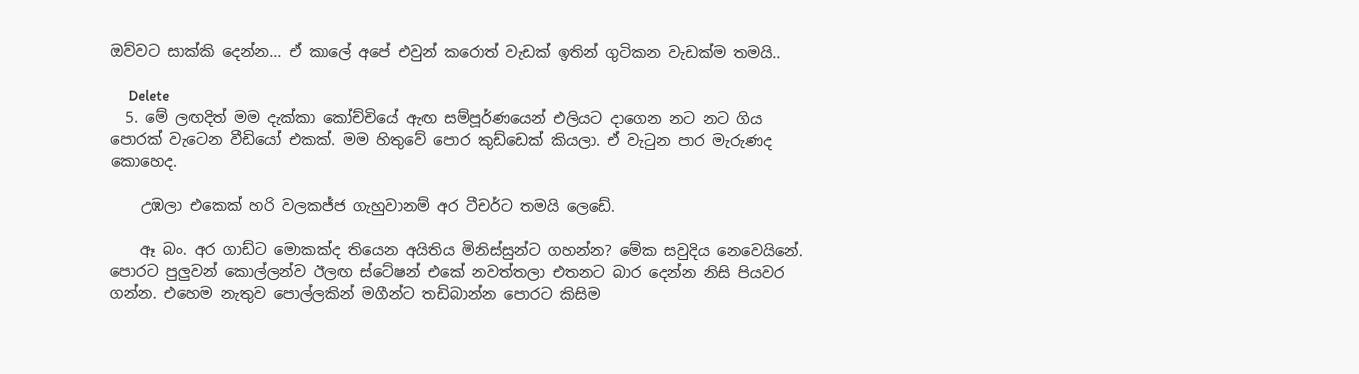ඔව්වට සාක්කි දෙන්න... ඒ කාලේ අපේ එවුන් කරොත් වැඩක් ඉතින් ගුටිකන වැඩක්ම තමයි..

      Delete
  5. මේ ලඟදිත් මම දැක්කා කෝච්චියේ ඇඟ සම්පූර්ණයෙන් එලියට දාගෙන නට නට ගිය පොරක් වැටෙන වීඩියෝ එකක්. මම හිතුවේ පොර කුඩ්ඩෙක් කියලා. ඒ වැ‍ටුන පාර මැරුණද කොහෙද.

    උඹලා එකෙක් හරි වලකජ්ජ ගැහුවානම් අර ටීචර්ට තමයි ලෙඩේ.

    ඈ බං. අර ගාඩ්ට මොකක්ද තියෙන අයිතිය මිනිස්සුන්ට ගහන්න? මේක සවුදිය නෙවෙයිනේ. පොරට පුලුවන් කොල්ලන්ව ඊලඟ ස්ටේෂන් එකේ නවත්තලා එතනට බාර දෙන්න නිසි පියවර ගන්න. එහෙම නැතුව පොල්ලකින් මගීන්ට තඩිබාන්න පොරට කිසිම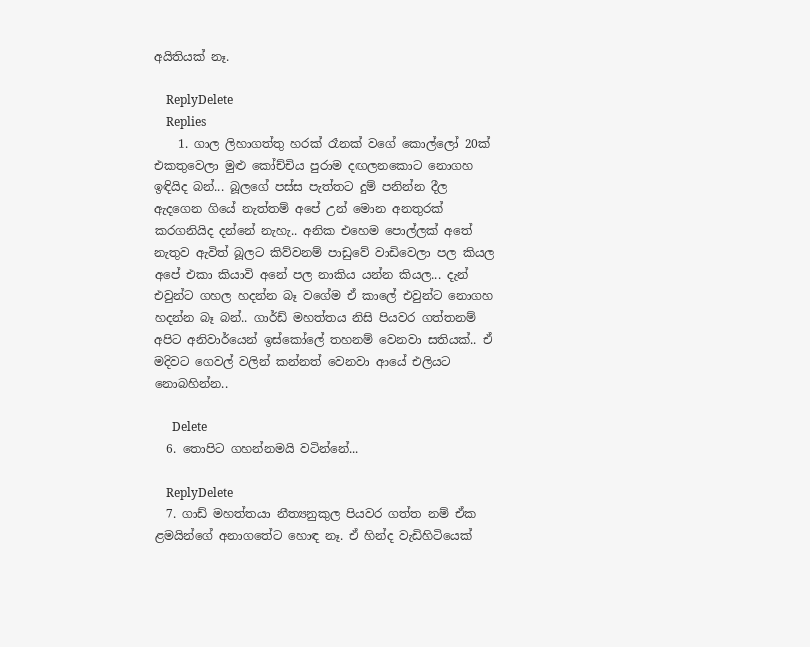අයිතියක් නෑ.

    ReplyDelete
    Replies
    1. ගාල ලිහාගත්තු හරක් රෑනක් වගේ කොල්ලෝ 20ක් එකතුවෙලා මුළු කෝච්චිය පුරාම දඟලනකොට නොගහ ඉඳියිද බන්... බූලගේ පස්ස පැත්තට දුම් පනින්න දීල ඇදගෙන ගියේ නැත්තම් අපේ උන් මොන අනතුරක් කරගනියිද දන්නේ නැහැ.. අනික එහෙම පොල්ලක් අතේ නැතුව ඇවිත් බූලට කිව්වනම් පාඩුවේ වාඩිවෙලා පල කියල අපේ එකා කියාවි අනේ පල නාකිය යන්න කියල... දැන් එවුන්ට ගහල හදන්න බෑ වගේම ඒ කාලේ එවුන්ට නොගහ හදන්න බෑ බන්.. ගාර්ඩ් මහත්තය නිසි පියවර ගත්තනම් අපිට අනිවාර්යෙන් ඉස්කෝලේ තහනම් වෙනවා සතියක්.. ඒ මදිවට ගෙවල් වලින් කන්නත් වෙනවා ආයේ එලියට නොබහින්න..

      Delete
  6. තොපිට ගහන්නමයි වටින්නේ...

    ReplyDelete
  7. ගාඩ් මහත්තයා නීත්‍යනුකුල පියවර ගත්ත නම් ඒක ළමයින්ගේ අනාගතේට හොඳ නෑ. ඒ හින්ද වැඩිහිටියෙක්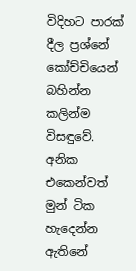විදිහට පාරක් දීල ප්‍රශ්නේ කෝච්චියෙන් බහින්න කලින්ම විසඳුවේ. අනික එකෙන්වත් මුන් ටික හැදෙන්න ඇතිනේ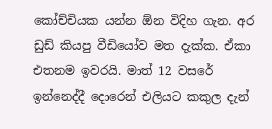කෝච්චියක යන්න ඕන විදිහ ගැන. අර ඩුඩ් කියපු වීඩියෝව මත දැක්ක. ඒකා එතනම ඉවරයි. මාත් 12 වසරේ ඉන්නෙද්දී දොරෙන් එලියට කකුල දැන්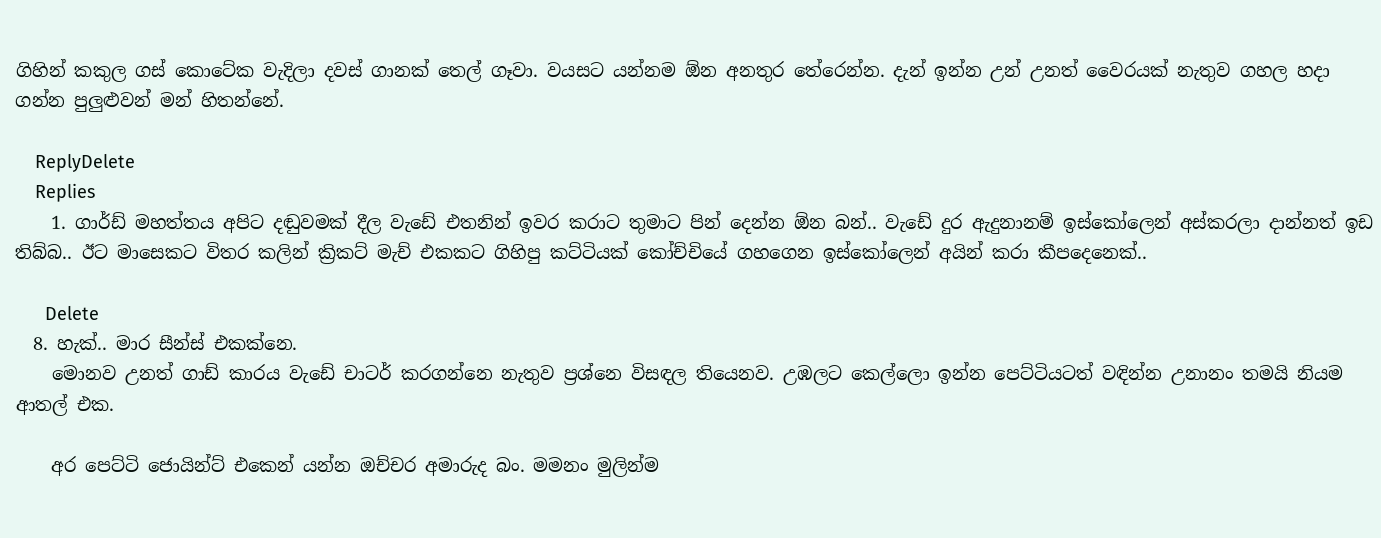ගිහින් කකුල ගස් කොටේක වැදිලා දවස් ගානක් තෙල් ගෑවා. වයසට යන්නම ඕන අනතුර තේරෙන්න. දැන් ඉන්න උන් උනත් වෛරයක් නැතුව ගහල හදා ගන්න පුලුළුවන් මන් හිතන්නේ.

    ReplyDelete
    Replies
    1. ගාර්ඩ් මහත්තය අපිට දඬුවමක් දීල වැඩේ එතනින් ඉවර කරාට තුමාට පින් දෙන්න ඕන බන්.. වැඩේ දුර ඇදුනානම් ඉස්කෝලෙන් අස්කරලා දාන්නත් ඉඩ තිබ්බ.. ඊට මාසෙකට විතර කලින් ක්‍රිකට් මැච් එකකට ගිහිපු කට්ටියක් කෝච්චියේ ගහගෙන ඉස්කෝලෙන් අයින් කරා කීපදෙනෙක්..

      Delete
  8. හැක්.. මාර සීන්ස් එකක්නෙ.
    මොනව උනත් ගාඩ් කාරය වැඩේ චාටර් කරගන්නෙ නැතුව ප්‍රශ්නෙ විසඳල තියෙනව. උඹලට කෙල්ලො ඉන්න පෙට්ටියටත් වඳින්න උනානං තමයි නියම ආතල් එක.

    අර පෙට්ටි ජොයින්ට් එකෙන් යන්න ඔච්චර අමාරුද බං. මමනං මුලින්ම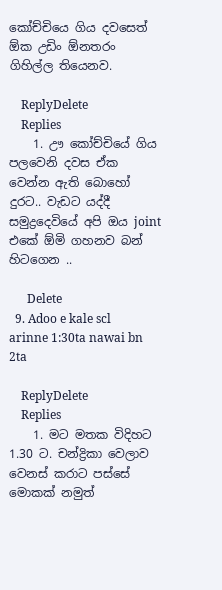කෝච්චියෙ ගිය දවසෙත් ඕක උඩිං ඕනතරං ගිහිල්ල තියෙනව.

    ReplyDelete
    Replies
    1. ඌ කෝච්චියේ ගිය පලවෙනි දවස ඒක වෙන්න ඇති බොහෝ දුරට.. වැඩට යද්දී සමුද්‍රදෙවියේ අපි ඔය joint එකේ ඕමි ගහනව බන් හිටගෙන ..

      Delete
  9. Adoo e kale scl arinne 1:30ta nawai bn 2ta

    ReplyDelete
    Replies
    1. මට මතක විදිහට 1.30 ට. චන්ද්‍රිකා වෙලාව වෙනස් කරාට පස්සේ මොකක් නමුත්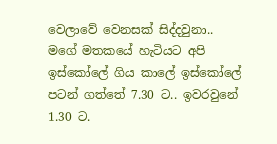වෙලාවේ වෙනසක් සිද්දවුනා.. මගේ මතකයේ හැටියට අපි ඉස්කෝලේ ගිය කාලේ ඉස්කෝලේ පටන් ගත්තේ 7.30 ට.. ඉවරවුනේ 1.30 ට.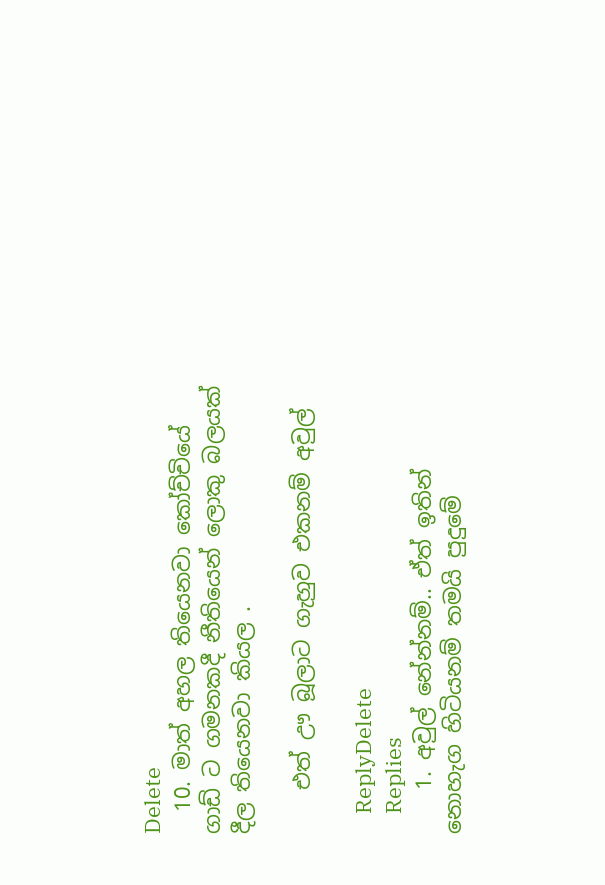Delete
  10. මාත් අහල තියෙනවා කෝච්චියේ ගාඩ් ට ගමනකදී නීතියෙන් ලොකු බලයක් දීල තියෙනවා කියල .

    එත් ඌ බූලාට ගැහුව එකනම් අවුල්

    ReplyDelete
    Replies
    1. අවුල් නේන්නම්.. ඒත් ඉතින් නොහැග හිටියනම් තමයි පුදුමේ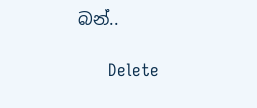බන්..

      Delete